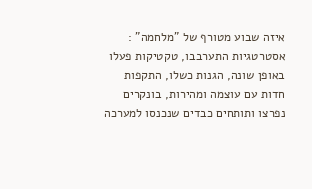איזה שבוע מטורף של "מלחמה" : אסטרטגיות התערבבו, טקטיקות פעלו באופן שונה, הגנות כשלו, התקפות חדות עם עוצמה ומהירות, בונקרים נפרצו ותותחים כבדים שנכנסו למערכה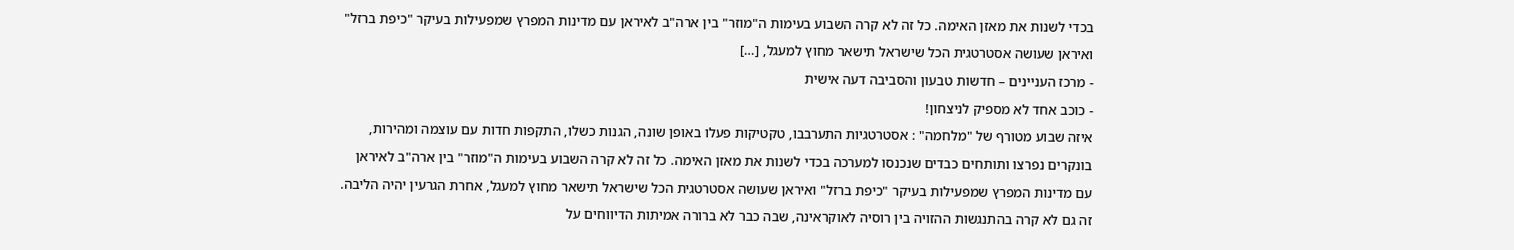בכדי לשנות את מאזן האימה. כל זה לא קרה השבוע בעימות ה"מוזר" בין ארה"ב לאיראן עם מדינות המפרץ שמפעילות בעיקר "כיפת ברזל" ואיראן שעושה אסטרטגית הכל שישראל תישאר מחוץ למעגל, […]
- מרכז העניינים – חדשות טבעון והסביבה דעה אישית
- כוכב אחד לא מספיק לניצחון!
איזה שבוע מטורף של "מלחמה" : אסטרטגיות התערבבו, טקטיקות פעלו באופן שונה, הגנות כשלו, התקפות חדות עם עוצמה ומהירות, בונקרים נפרצו ותותחים כבדים שנכנסו למערכה בכדי לשנות את מאזן האימה. כל זה לא קרה השבוע בעימות ה"מוזר" בין ארה"ב לאיראן עם מדינות המפרץ שמפעילות בעיקר "כיפת ברזל" ואיראן שעושה אסטרטגית הכל שישראל תישאר מחוץ למעגל, אחרת הגרעין יהיה הליבה. זה גם לא קרה בהתנגשות ההזויה בין רוסיה לאוקראינה, שבה כבר לא ברורה אמיתות הדיווחים על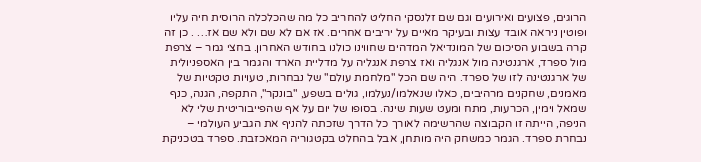הרוגים, פצועים ואירועים וגם שם זלנסקי החליט להחריב כל מה שהכלכלה הרוסית חיה עליו ופוטין ניראה אובד עצות ובעיקר מאיים על יריבים אחרים. אז אם לא שם ולא שם אז… . כן זה קרה בשבוע הסיכום של המונדיאל המדהים שחווינו כולנו בחודש האחרון. בחצי גמר – צרפת מול ספרד, ארגנטינה מול אנגליה ואז צרפת אנגליה על מדליית הארד והגמר בין האספניולית של ארגנטינה לזו של ספרד. היה שם הכל "מלחמת עולם" של נבחרות, טעויות טקטיות של מאמנים, שחקנים מרהיבים, כאלו שנאלמו/נעלמו, גולים בשפע, "בונקר", התקפה, הגנה, כנף שמאל וימין, הכרעות, מתח ומעט שעות שינה. בסופו של יום על אף שהפייבוריטית שלי לא הניפה, הייתה זו הקבוצה שהרשימה לאורך כל הדרך שזכתה להניף את הגביע העולמי – נבחרת ספרד. הגמר כמשחק היה מותחן, אבל בהחלט בקטגוריה המאכזבת. ספרד בטכניקת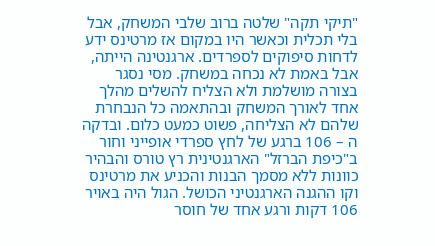"תיקי תקה" שלטה ברוב שלבי המשחק, אבל בלי תכלית וכאשר היו במקום אז מרטינס ידע לדחות סיפוקים לספרדים. ארגנטינה הייתה, אבל באמת לא נכחה במשחק. מסי נסגר בצורה מושלמת ולא הצליח להשלים מהלך אחד לאורך המשחק ובהתאמה כל הנבחרת שלהם לא הצליחה, פשוט כמעט כלום. ובדקה ה – 106 ברגע של לחץ ספרדי אופייני וחור ב"כיפת הברזל" הארגנטינית רץ טורס והבהיר כוונות ללא מסמך הבנות והכניע את מרטינס וקו ההגנה הארגנטיני הכושל. הגול היה באויר 106 דקות ורגע אחד של חוסר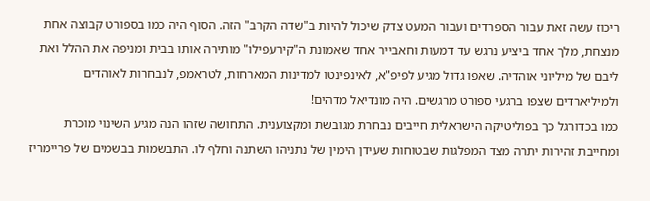ריכוז עשה זאת עבור הספרדים ועבור המעט צדק שיכול להיות ב"שדה הקרב" הזה. הסוף היה כמו בספורט קבוצה אחת מנצחת, מלך אחד ביציע נרגש עד דמעות וחאבייר אחד שאמונת ה"קירעפילו" מותירה אותו בבית ומניפה את ההלל ואת ליבם של מיליוני אוהדיה. שאפו גדול מגיע לפיפ"א, לאינפינטו למדינות המארחות, לטראמפ, לנבחרות לאוהדים ולמיליארדים שצפו ברגעי ספורט מרגשים. היה מונדיאל מדהים!
כמו בכדורגל כך בפוליטיקה הישראלית חייבים נבחרת מגובשת ומקצוענית. התחושה שזהו הנה מגיע השינוי מוכרת ומחייבת זהירות יתרה מצד המפלגות שבטוחות שעידן הימין של נתניהו השתנה וחלף לו. התבשמות בבשמים של פריימריז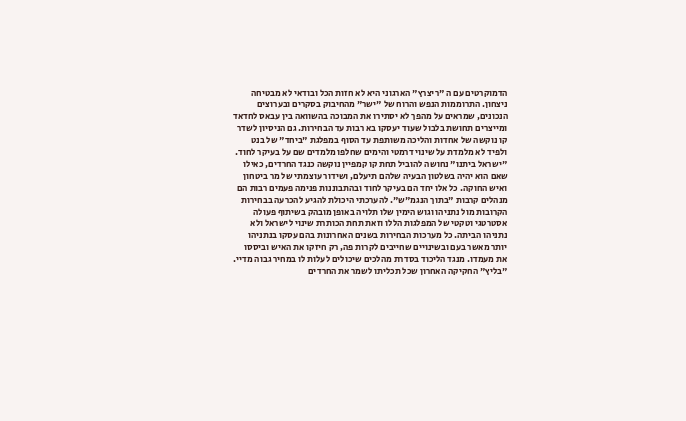הדמוקרטים עם ה "ריצרץ" הארגוני היא לא חזות הכל ובודאי לא מבטיחה ניצחון. התרוממות הנפש והרוח של "ישר" מהחיבוק בסקרים ובערוצים הנכונים, שמראים על מהפך לא יסתירו את המבוכה בהשוואה בין עבאס לחדאד ומייצרים תחושת בלבול שעוד יעסקו בא רבות עד הבחירות. גם הניסיון לשדר קו נוקשה של אחדות והליכה משותפת עד הסוף במפלגת "ביחד" של בנט ולפיד לא מלמדת על שינוי דרמטי והימים שחלפו מלמדים שם על בעיקר לחוד. "ישראל ביתנו" נחושה להוביל תחת קו קמפיין נוקשה כנגד החרדים, כאילו שאם הוא יהיה בשלטון הבעיה שלהם תיעלם, ושידור עוצמתי של מר ביטחון ואיש החוקה. כל אלו יחד הם בעיקר לחוד ובהתבוננות פנימה פעמים רבות הם מנהלים קרבות "בתוך הנגמ"ש". להערכתי היכולת להגיע להכרעה בבחירות הקרובות מול נתניהו וגוש הימין שלו תלויה באופן מובהק בשיתוף פעולה אסטרטגי וטקטי של המפלגות הללו וזאת תחת הכותרת שינוי לישראל ולא נתניהו הביתה. כל מערכות הבחירות בשנים האחרונות בהם עסקו בנתניהו יותר מאשר בעם ובשינויים שחייבים לקרות פה, רק חיזקו את האיש וביססו את מעמדו. מנגד הליכוד בסדרת מהלכים שיכולים לעלות לו במחיר גבוה מדיי. "בליץ" החקיקה האחרון שכל תכליתו לשמר את החרדים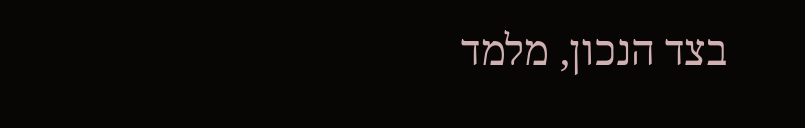בצד הנכון, מלמד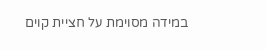במידה מסוימת על חציית קוים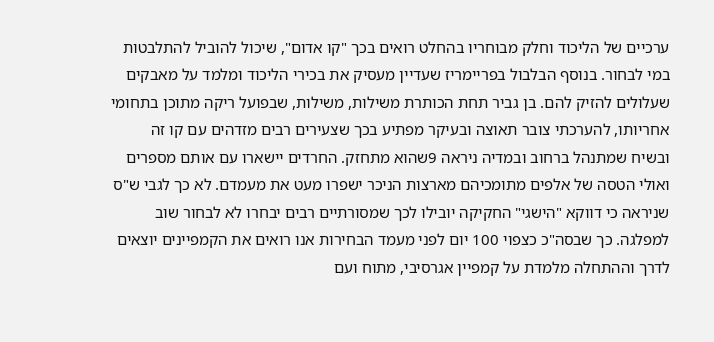ערכיים של הליכוד וחלק מבוחריו בהחלט רואים בכך "קו אדום", שיכול להוביל להתלבטות במי לבחור. בנוסף הבלבול בפריימריז שעדיין מעסיק את בכירי הליכוד ומלמד על מאבקים שעלולים להזיק להם. בן גביר תחת הכותרת משילות, משילות, שבפועל ריקה מתוכן בתחומי אחריותו, להערכתי צובר תאוצה ובעיקר מפתיע בכך שצעירים רבים מזדהים עם קו זה ובשיח שמתנהל ברחוב ובמדיה ניראה 9שהוא מתחזק. החרדים יישארו עם אותם מספרים ואולי הטסה של אלפים מתומכיהם מארצות הניכר ישפרו מעט את מעמדם. לא כך לגבי ש"ס שניראה כי דווקא "הישגי" החקיקה יובילו לכך שמסורתיים רבים יבחרו לא לבחור שוב למפלגה. כך שבסה"כ כצפוי 100 יום לפני מעמד הבחירות אנו רואים את הקמפיינים יוצאים לדרך וההתחלה מלמדת על קמפיין אגרסיבי, מתוח ועם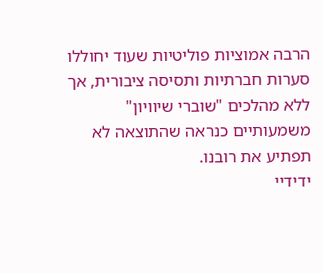הרבה אמוציות פוליטיות שעוד יחוללו סערות חברתיות ותסיסה ציבורית, אך ללא מהלכים "שוברי שיוויון" משמעותיים כנראה שהתוצאה לא תפתיע את רובנו.
ידידיי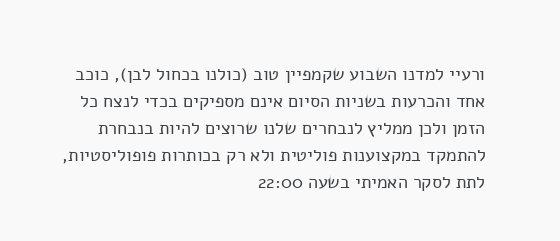ורעיי למדנו השבוע שקמפיין טוב (כולנו בכחול לבן), כוכב אחד והכרעות בשניות הסיום אינם מספיקים בכדי לנצח כל הזמן ולכן ממליץ לנבחרים שלנו שרוצים להיות בנבחרת להתמקד במקצוענות פוליטית ולא רק בכותרות פופוליסטיות, לתת לסקר האמיתי בשעה 22:00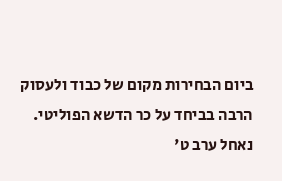ביום הבחירות מקום של כבוד ולעסוק הרבה בביחד על כר הדשא הפוליטי.
נאחל ערב ט'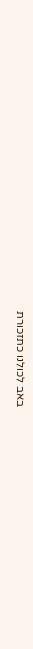באב לכולנו כתזכורת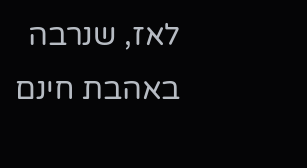לאז, שנרבה באהבת חינם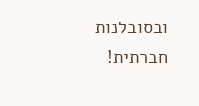ובסובלנות חברתית!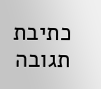כתיבת תגובה